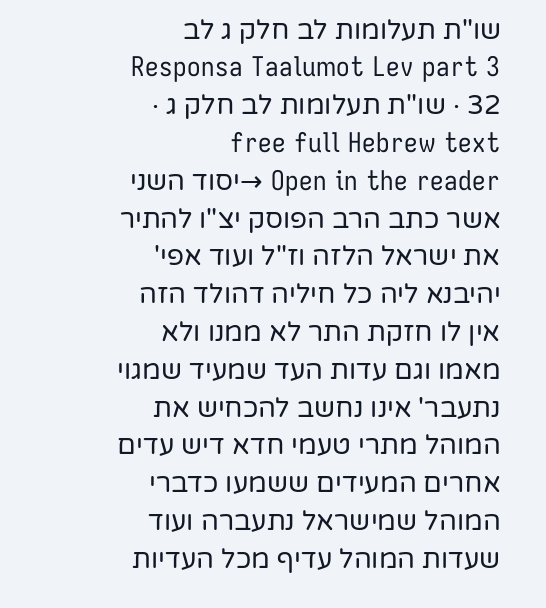שו"ת תעלומות לב חלק ג לב
Responsa Taalumot Lev part 3 32 · שו"ת תעלומות לב חלק ג · free full Hebrew text
Open in the reader →יסוד השני אשר כתב הרב הפוסק יצ"ו להתיר את ישראל הלזה וז"ל ועוד אפי' יהיבנא ליה כל חיליה דהולד הזה אין לו חזקת התר לא ממנו ולא מאמו וגם עדות העד שמעיד שמגוי נתעבר' אינו נחשב להכחיש את המוהל מתרי טעמי חדא דיש עדים אחרים המעידים ששמעו כדברי המוהל שמישראל נתעברה ועוד שעדות המוהל עדיף מכל העדיות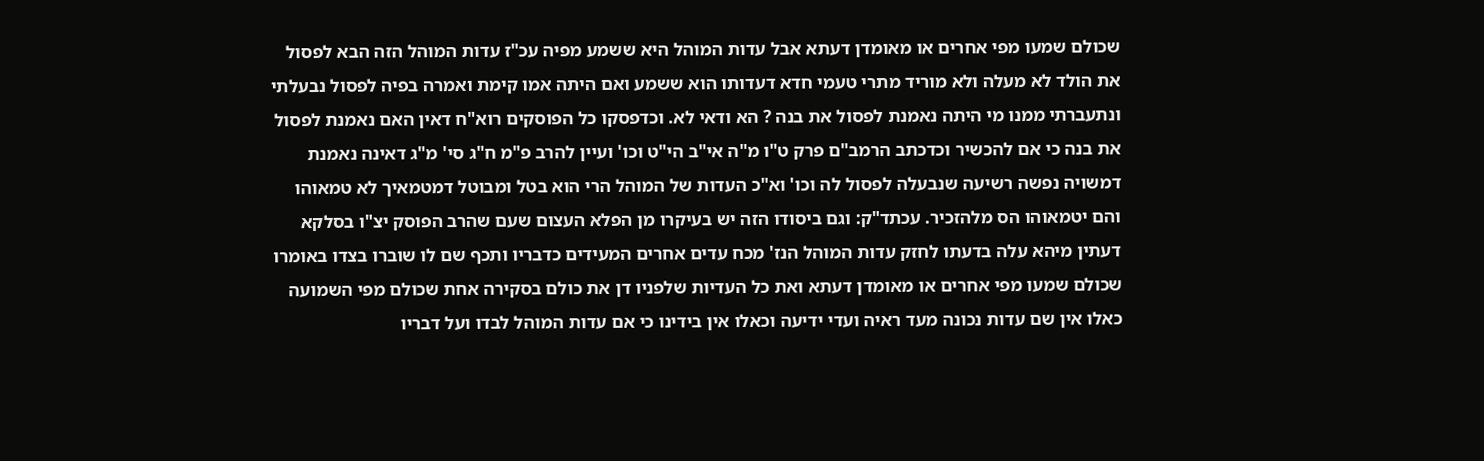שכולם שמעו מפי אחרים או מאומדן דעתא אבל עדות המוהל היא ששמע מפיה עכ"ז עדות המוהל הזה הבא לפסול את הולד לא מעלה ולא מוריד מתרי טעמי חדא דעדותו הוא ששמע ואם היתה אמו קימת ואמרה בפיה לפסול נבעלתי ונתעברתי ממנו מי היתה נאמנת לפסול את בנה ? הא ודאי לא. וכדפסקו כל הפוסקים רוא"ח דאין האם נאמנת לפסול את בנה כי אם להכשיר וכדכתב הרמב"ם פרק ט"ו מ"ה אי"ב הי"ט וכו' ועיין להרב פ"מ ח"ג סי' מ"ג דאינה נאמנת דמשויה נפשה רשיעה שנבעלה לפסול לה וכו' וא"כ העדות של המוהל הרי הוא בטל ומבוטל דמטמאיך לא טמאוהו והם יטמאוהו הס מלהזכיר. עכתד"ק: וגם ביסודו הזה יש בעיקרו מן הפלא העצום שעם שהרב הפוסק יצ"ו בסלקא דעתין מיהא עלה בדעתו לחזק עדות המוהל הנז' מכח עדים אחרים המעידים כדבריו ותכף שם לו שוברו בצדו באומרו שכולם שמעו מפי אחרים או מאומדן דעתא ואת כל העדיות שלפניו דן את כולם בסקירה אחת שכולם מפי השמועה כאלו אין שם עדות נכונה מעד ראיה ועדי ידיעה וכאלו אין בידינו כי אם עדות המוהל לבדו ועל דבריו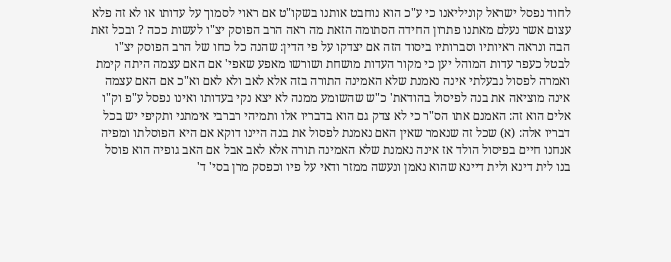לחוד נפסל ישראל קוניליאנו כי ע"כ הוא נוחבט אותנו בשקו"ט אם ראוי לסמוך על עדותו או לא זה פלא עצום אשר נעלם מאתנו פתרון החידה הסתומה הזאת מה ראה הרב הפוסק יצ"ו לעשות ככה ? ובכל זאת הבה ונראה ראיותיו וסברותיו ביסוד הזה אם יצדקו על פי הדין: שהנה כל כחו של הרב הפוסק יצ"ו לבטל כעפר עדות המוהל יען כי מקור העדות מושחת ושורשו מאפע שאפי' אם האם עצמה היתה קימת ואמרה לפסול נבעלתי אינה נאמנת שלא האמינה התורה בזה אלא לאב ולא לאם וא"כ אם האם עצמה אינה מוציאה את בנה לפיסול בהודאת' כ"ש שהשומע ממנה לא יצא נקי בעדותו ואינו נפסל ע"פ וק"ו אלים הוא זה: האמנם אתו הס"ר כי לא צדק גם הוא בדבריו אלו ותמיהי רברבי אימתני ותקיפי יש בכל דבריו אלה: (א) שכל זה שנאמר שאין האם נאמנת לפסול את בנה היינו דוקא אם היא הפוסלתו ומפיה אנחנו חיים בפיסול הולד אז אינה נאמנת שלא האמינה תורה אלא לאב אבל אם האב גופיה הוא פוסל בנו לית דינא ולית דיינא שהוא נאמן ונעשה ממזר ודאי על פיו וכפסק מרן בסי' ד'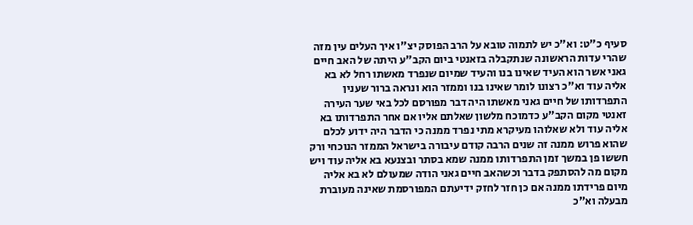סעיף כ"ט: וא"כ יש לתמוה טובא על הרב הפוסק יצ"ו איך העלים עין מזה שהרי עדות הראשונה שנתקבלה בזאנטי ביום הקב"ע היתה של האב חיים גאני אשר הוא העיד שאינו בנו והעיד שמיום שנפרד מאשתו רחל לא בא אליה עוד וא"כ רצונו לומר שאינו בנו וממזר הוא ונראה ברור שענין התפרדותו של חיים גאני מאשתו היה דבר מפורסם לכל באי שער העירה זאנטי מקום הקב"ע כדמוכח מלשון שאלתם אליו אם אחר התפרדותו בא אליה עוד ולא שאלוהו מעיקרא מתי נפרד ממנה כי הדבר היה ידוע לכלם שהוא פרוש ממנה זה שנים הרבה קודם עיבורה בישראל הממזר הנוכחי ורק חששו פן במשך זמן התפרדותו ממנה שמא בסתר ובצנעא בא אליה עוד ויש מקום מה להסתפק בדבר וכשהאב חיים גאני הודה שמעולם לא בא אליה מיום פרידתו ממנה אם כן חזר לחזק ידיעתם המפורסמת שאינה מעוברת מבעלה וא"כ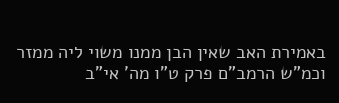באמירת האב שאין הבן ממנו משוי ליה ממזר וכמ"ש הרמב"ם פרק ט"ו מה' אי"ב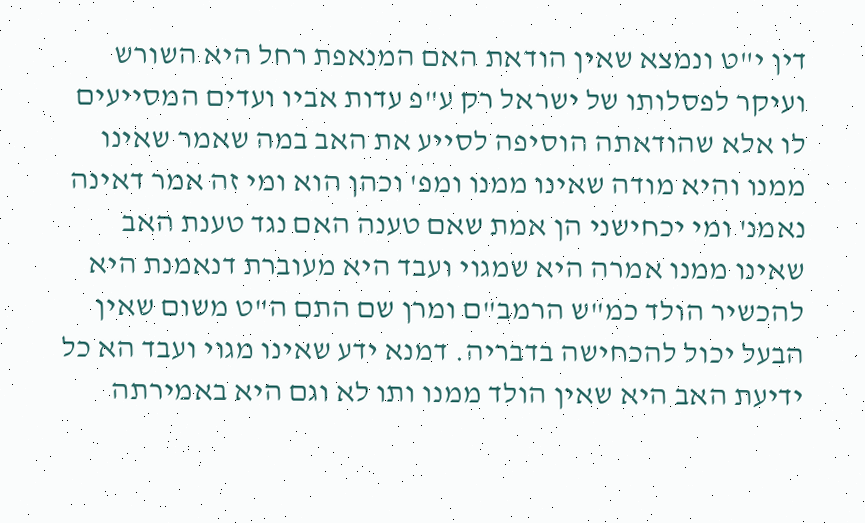דין י"ט ונמצא שאין הודאת האם המנאפת רחל היא השורש ועיקר לפסלותו של ישראל רק ע"פ עדות אביו ועדים המסייעים לו אלא שהודאתה הוסיפה לסייע את האב במה שאמר שאינו ממנו והיא מודה שאינו ממנו ומפ' וכהן הוא ומי זה אמר דאינה נאמנ' ומי יכחישני הן אמת שאם טענה האם נגד טענת האב שאינו ממנו אמרה היא שמגוי ועבד היא מעוברת דנאמנת היא להכשיר הולד כמ"ש הרמב"ם ומרן שם התם ה"ט משום שאין הבעל יכול להכחישה בדבריה. דמנא ידע שאינו מגוי ועבד הא כל ידיעת האב היא שאין הולד ממנו ותו לא וגם היא באמירתה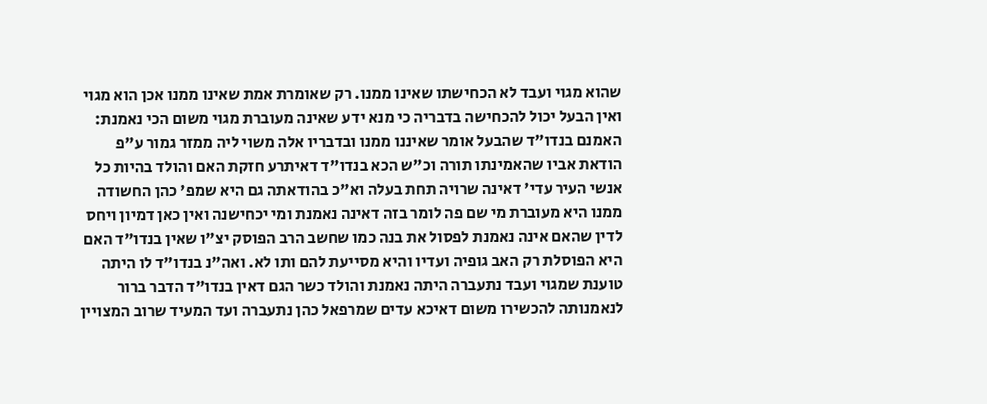שהוא מגוי ועבד לא הכחישתו שאינו ממנו. רק שאומרת אמת שאינו ממנו אכן הוא מגוי ואין הבעל יכול להכחישה בדבריה כי מנא ידע שאינה מעוברת מגוי משום הכי נאמנת: האמנם בנדו"ד שהבעל אומר שאיננו ממנו ובדבריו אלה משוי ליה ממזר גמור ע"פ הודאת אביו שהאמינתו תורה וכ"ש הכא בנדו"ד דאיתרע חזקת האם והולד בהיות כל אנשי העיר עדי' דאינה שרויה תחת בעלה וא"כ בהודאתה גם היא שמפ' כהן החשודה ממנו היא מעוברת מי שם פה לומר בזה דאינה נאמנת ומי יכחישנה ואין כאן דמיון ויחס לדין שהאם אינה נאמנת לפסול את בנה כמו שחשב הרב הפוסק יצ"ו שאין בנדו"ד האם היא הפוסלת רק האב גופיה ועדיו והיא מסייעת להם ותו לא. ואה"נ בנדו"ד לו היתה טוענת שמגוי ועבד נתעברה היתה נאמנת והולד כשר הגם דאין בנדו"ד הדבר ברור לנאמנותה להכשירו משום דאיכא עדים שמרפאל כהן נתעברה ועד המעיד שרוב המצויין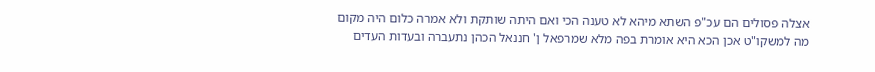אצלה פסולים הם עכ"פ השתא מיהא לא טענה הכי ואם היתה שותקת ולא אמרה כלום היה מקום מה למשקו"ט אכן הכא היא אומרת בפה מלא שמרפאל ן' חננאל הכהן נתעברה ובעדות העדים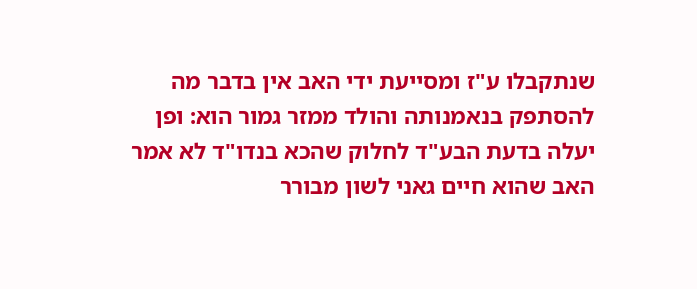שנתקבלו ע"ז ומסייעת ידי האב אין בדבר מה להסתפק בנאמנותה והולד ממזר גמור הוא: ופן יעלה בדעת הבע"ד לחלוק שהכא בנדו"ד לא אמר האב שהוא חיים גאני לשון מבורר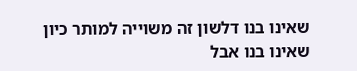שאינו בנו דלשון זה משוייה למותר כיון שאינו בנו אבל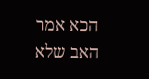הכא אמר האב שלא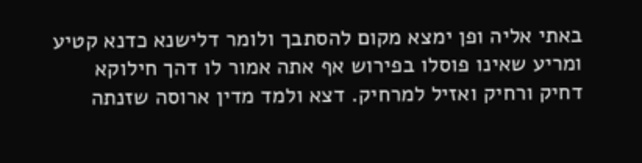באתי אליה ופן ימצא מקום להסתבך ולומר דלישנא כדנא קטיע ומריע שאינו פוסלו בפירוש אף אתה אמור לו דהך חילוקא דחיק ורחיק ואזיל למרחיק. דצא ולמד מדין ארוסה שזנתה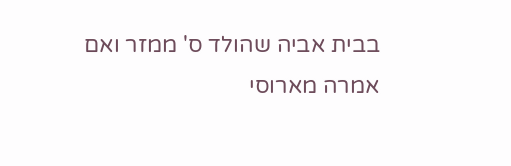בבית אביה שהולד ס' ממזר ואם אמרה מארוסי